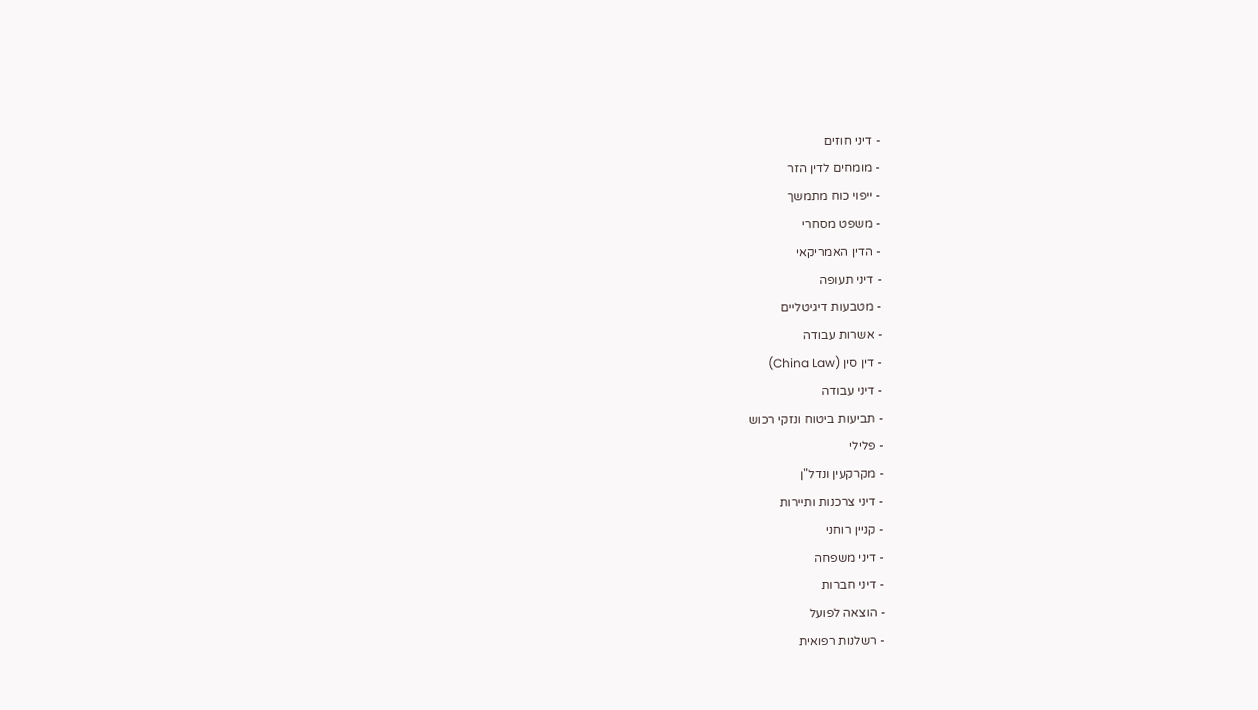- דיני חוזים
- מומחים לדין הזר
- ייפוי כוח מתמשך
- משפט מסחרי
- הדין האמריקאי
- דיני תעופה
- מטבעות דיגיטליים
- אשרות עבודה
- דין סין (China Law)
- דיני עבודה
- תביעות ביטוח ונזקי רכוש
- פלילי
- מקרקעין ונדל"ן
- דיני צרכנות ותיירות
- קניין רוחני
- דיני משפחה
- דיני חברות
- הוצאה לפועל
- רשלנות רפואית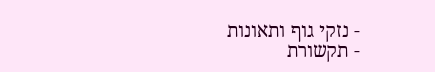- נזקי גוף ותאונות
- תקשורת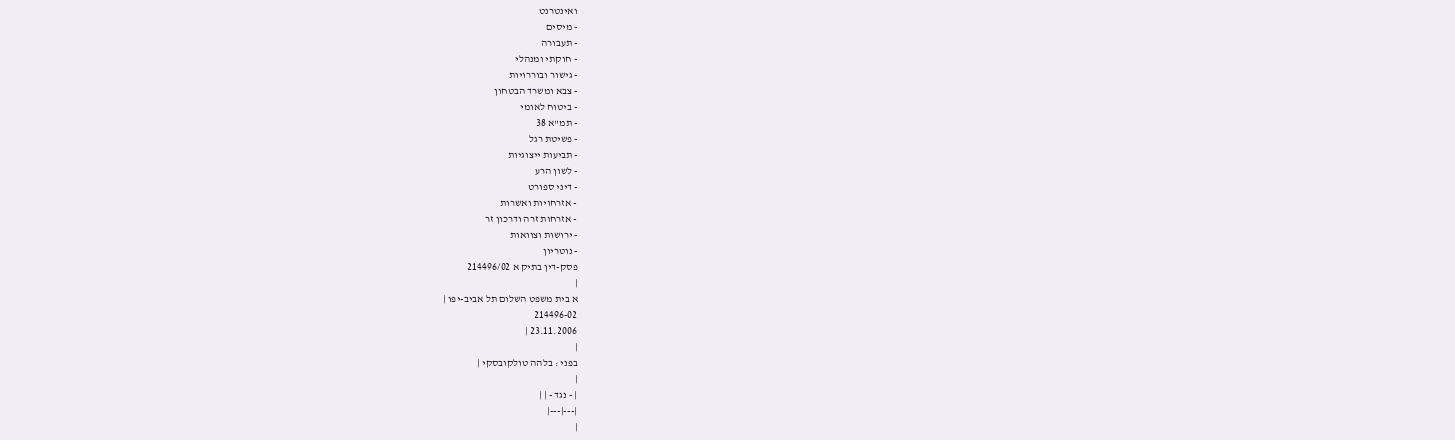ואינטרנט
- מיסים
- תעבורה
- חוקתי ומנהלי
- גישור ובוררויות
- צבא ומשרד הבטחון
- ביטוח לאומי
- תמ"א 38
- פשיטת רגל
- תביעות ייצוגיות
- לשון הרע
- דיני ספורט
- אזרחויות ואשרות
- אזרחות זרה ודרכון זר
- ירושות וצוואות
- נוטריון
פסק-דין בתיק א 214496/02
|
א בית משפט השלום תל אביב-יפו |
214496-02
23.11.2006 |
|
בפני : בלהה טולקובסקי |
|
| - נגד - | |
|---|---|
|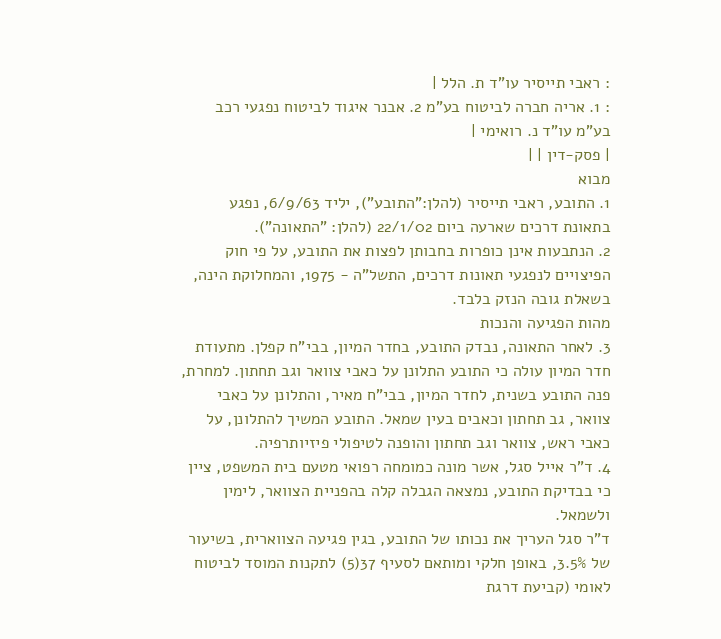: ראבי תייסיר עו"ד ת. הלל |
: 1. אריה חברה לביטוח בע"מ 2. אבנר איגוד לביטוח נפגעי רכב בע"מ עו"ד נ. רואימי |
| פסק-דין | |
מבוא
1. התובע, ראבי תייסיר (להלן:"התובע"), יליד 6/9/63, נפגע בתאונת דרכים שארעה ביום 22/1/02 (להלן: "התאונה").
2. הנתבעות אינן כופרות בחבותן לפצות את התובע, על פי חוק הפיצויים לנפגעי תאונות דרכים, התשל"ה - 1975, והמחלוקת הינה, בשאלת גובה הנזק בלבד.
מהות הפגיעה והנכות
3. לאחר התאונה, נבדק התובע, בחדר המיון, בבי"ח קפלן. מתעודת חדר המיון עולה כי התובע התלונן על כאבי צוואר וגב תחתון. למחרת, פנה התובע בשנית, לחדר המיון, בבי"ח מאיר, והתלונן על כאבי צוואר, גב תחתון וכאבים בעין שמאל. התובע המשיך להתלונן, על כאבי ראש, צוואר וגב תחתון והופנה לטיפולי פיזיותרפיה.
4. ד"ר אייל סגל, אשר מונה כמומחה רפואי מטעם בית המשפט, ציין כי בבדיקת התובע, נמצאה הגבלה קלה בהפניית הצוואר, לימין ולשמאל.
ד"ר סגל העריך את נכותו של התובע, בגין פגיעה הצווארית, בשיעור של 3.5%, באופן חלקי ומותאם לסעיף 37(5) לתקנות המוסד לביטוח לאומי (קביעת דרגת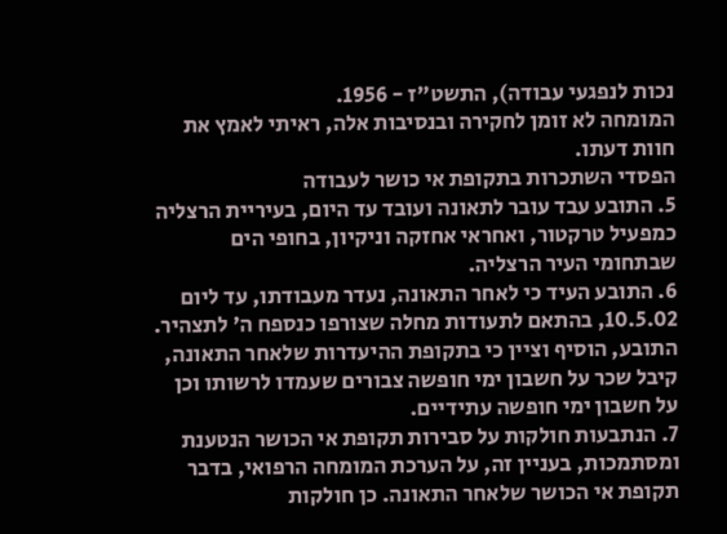נכות לנפגעי עבודה), התשט"ז - 1956.
המומחה לא זומן לחקירה ובנסיבות אלה, ראיתי לאמץ את חוות דעתו.
הפסדי השתכרות בתקופת אי כושר לעבודה
5. התובע עבד עובר לתאונה ועובד עד היום, בעיריית הרצליה כמפעיל טרקטור, ואחראי אחזקה וניקיון, בחופי הים שבתחומי העיר הרצליה.
6. התובע העיד כי לאחר התאונה, נעדר מעבודתו, עד ליום 10.5.02, בהתאם לתעודות מחלה שצורפו כנספח ה' לתצהיר. התובע, הוסיף וציין כי בתקופת ההיעדרות שלאחר התאונה, קיבל שכר על חשבון ימי חופשה צבורים שעמדו לרשותו וכן על חשבון ימי חופשה עתידיים.
7. הנתבעות חולקות על סבירות תקופת אי הכושר הנטענת ומסתמכות, בעניין זה, על הערכת המומחה הרפואי, בדבר תקופת אי הכושר שלאחר התאונה. כן חולקות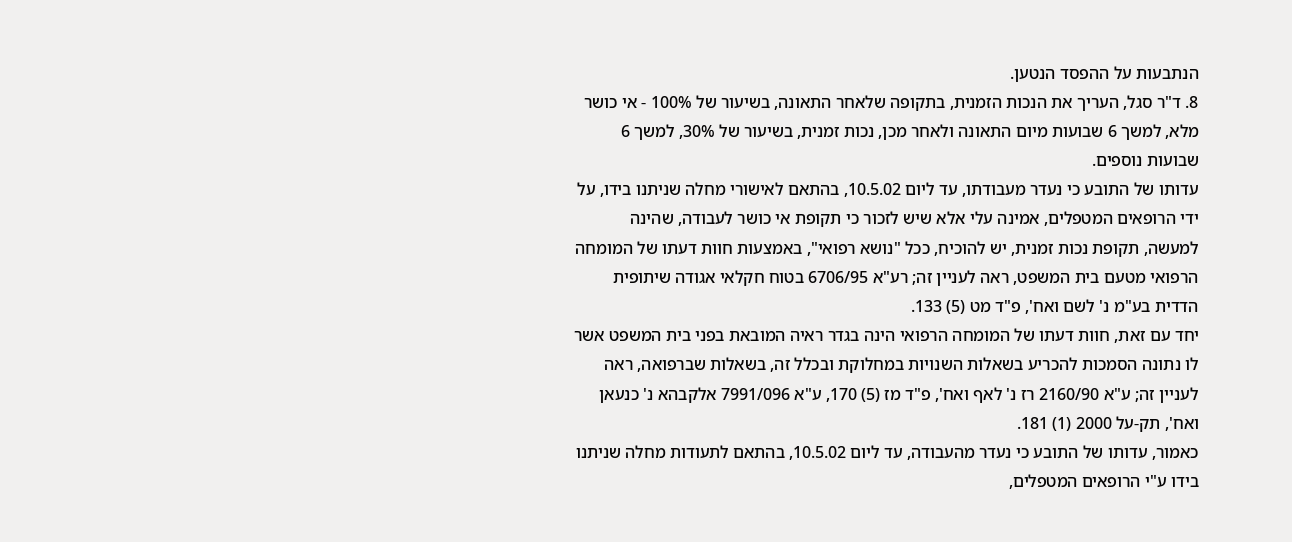הנתבעות על ההפסד הנטען.
8. ד"ר סגל, העריך את הנכות הזמנית, בתקופה שלאחר התאונה, בשיעור של 100% - אי כושר מלא, למשך 6 שבועות מיום התאונה ולאחר מכן, נכות זמנית, בשיעור של 30%, למשך 6 שבועות נוספים.
עדותו של התובע כי נעדר מעבודתו, עד ליום 10.5.02, בהתאם לאישורי מחלה שניתנו בידו, על ידי הרופאים המטפלים, אמינה עלי אלא שיש לזכור כי תקופת אי כושר לעבודה, שהינה למעשה, תקופת נכות זמנית, יש להוכיח, ככל "נושא רפואי", באמצעות חוות דעתו של המומחה הרפואי מטעם בית המשפט, ראה לעניין זה; רע"א 6706/95 בטוח חקלאי אגודה שיתופית הדדית בע"מ נ' לשם ואח', פ"ד מט (5) 133.
יחד עם זאת, חוות דעתו של המומחה הרפואי הינה בגדר ראיה המובאת בפני בית המשפט אשר לו נתונה הסמכות להכריע בשאלות השנויות במחלוקת ובכלל זה, בשאלות שברפואה, ראה לעניין זה; ע"א 2160/90 רז נ' לאף ואח', פ"ד מז (5) 170, ע"א 7991/096 אלקבהא נ' כנעאן ואח', תק-על 2000 (1) 181.
כאמור, עדותו של התובע כי נעדר מהעבודה, עד ליום 10.5.02, בהתאם לתעודות מחלה שניתנו בידו ע"י הרופאים המטפלים,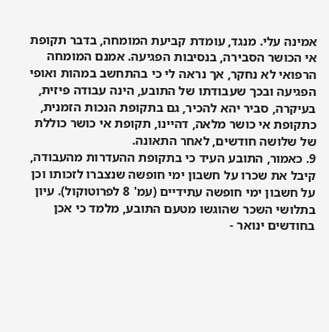אמינה עלי. מנגד, עומדת קביעת המומחה, בדבר תקופת אי הכושר הסבירה, בנסיבות הפגיעה. אמנם המומחה הרפואי לא נחקר, אך נראה לי כי בהתחשב במהות ואופי הפגיעה ובכך שעבודתו של התובע, הינה עבודה פיזית, בעיקרה, סביר יהא להכיר, גם בתקופת הנכות הזמנית, כתקופת אי כושר מלאה, דהיינו, תקופת אי כושר כוללת של שלושה חודשים, לאחר התאונה.
9. כאמור, התובע העיד כי בתקופת ההעדרות מהעבודה, קיבל את שכרו על חשבון ימי חופשה שנצברו לזכותו וכן על חשבון ימי חופשה עתידיים (עמ' 8 לפרוטוקול). עיון בתלושי השכר שהוגשו מטעם התובע, מלמד כי אכן בחודשים ינואר -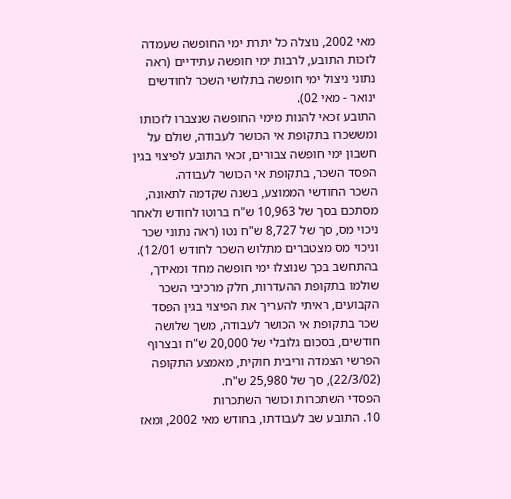מאי 2002, נוצלה כל יתרת ימי החופשה שעמדה לזכות התובע, לרבות ימי חופשה עתידיים (ראה נתוני ניצול ימי חופשה בתלושי השכר לחודשים ינואר - מאי 02).
התובע זכאי להנות מימי החופשה שנצברו לזכותו ומששכרו בתקופת אי הכושר לעבודה, שולם על חשבון ימי חופשה צבורים, זכאי התובע לפיצוי בגין הפסד השכר, בתקופת אי הכושר לעבודה.
השכר החודשי הממוצע, בשנה שקדמה לתאונה, מסתכם בסך של 10,963 ש"ח ברוטו לחודש ולאחר ניכוי מס, סך של 8,727 ש"ח נטו (ראה נתוני שכר וניכוי מס מצטברים מתלוש השכר לחודש 12/01). בהתחשב בכך שנוצלו ימי חופשה מחד ומאידך, שולמו בתקופת ההעדרות, חלק מרכיבי השכר הקבועים, ראיתי להעריך את הפיצוי בגין הפסד שכר בתקופת אי הכושר לעבודה, משך שלושה חודשים, בסכום גלובלי של 20,000 ש"ח ובצרוף הפרשי הצמדה וריבית חוקית, מאמצע התקופה (22/3/02), סך של 25,980 ש"ח.
הפסדי השתכרות וכושר השתכרות
10. התובע שב לעבודתו, בחודש מאי 2002, ומאז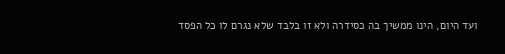ועד היום, הינו ממשיך בה כסידרה ולא זו בלבד שלא נגרם לו כל הפסד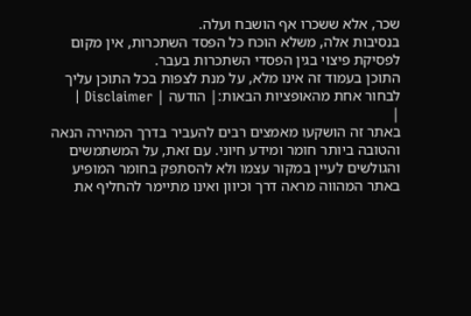שכר, אלא ששכרו אף הושבח ועלה.
בנסיבות אלה, משלא הוכח כל הפסד השתכרות, אין מקום לפסיקת פיצוי בגין הפסדי השתכרות בעבר.
התוכן בעמוד זה אינו מלא, על מנת לצפות בכל התוכן עליך לבחור אחת מהאופציות הבאות:| הודעה | Disclaimer |
|
באתר זה הושקעו מאמצים רבים להעביר בדרך המהירה הנאה והטובה ביותר חומר ומידע חיוני. עם זאת, על המשתמשים והגולשים לעיין במקור עצמו ולא להסתפק בחומר המופיע באתר המהווה מראה דרך וכיוון ואינו מתיימר להחליף את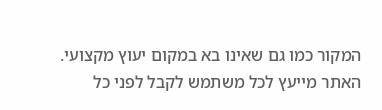המקור כמו גם שאינו בא במקום יעוץ מקצועי. האתר מייעץ לכל משתמש לקבל לפני כל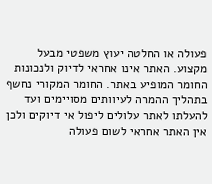פעולה או החלטה יעוץ משפטי מבעל מקצוע. האתר אינו אחראי לדיוק ולנכונות החומר המופיע באתר. החומר המקורי נחשף בתהליך ההמרה לעיוותים מסויימים ועד להעלתו לאתר עלולים ליפול אי דיוקים ולכן אין האתר אחראי לשום פעולה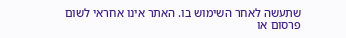שתעשה לאחר השימוש בו. האתר אינו אחראי לשום פרסום או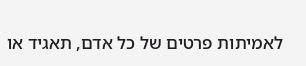לאמיתות פרטים של כל אדם, תאגיד או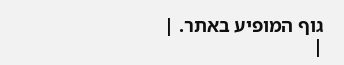גוף המופיע באתר. |
|